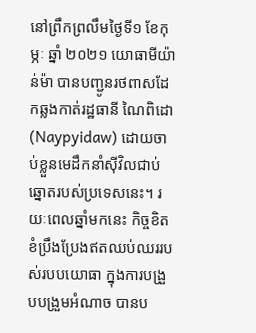នៅព្រឹកព្រលឹមថ្ងៃទី១ ខែកុម្ភៈ ឆ្នាំ ២០២១ យោធាមីយ៉ាន់ម៉ា បានបញ្ជូនរថពាសដែកឆ្លងកាត់រដ្ឋធានី ណៃពិដោ (Naypyidaw) ដោយចាប់ខ្លួនមេដឹកនាំស៊ីវិលជាប់ឆ្នោតរបស់ប្រទេសនេះ។ រយៈពេលឆ្នាំមកនេះ កិច្ចខិតខំប្រឹងប្រែងឥតឈប់ឈររបស់របបយោធា ក្នុងការបង្រួបបង្រួមអំណាច បានប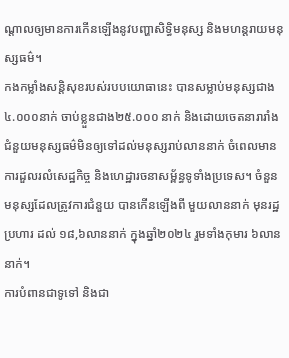ណ្តាលឲ្យមានការកើនឡើងនូវបញ្ហាសិទ្ធិមនុស្ស និងមហន្តរាយមនុស្សធម៌។
កងកម្លាំងសន្តិសុខរបស់របបយោធានេះ បានសម្លាប់មនុស្សជាង ៤.០០០នាក់ ចាប់ខ្លួនជាង២៥.០០០ នាក់ និងដោយចេតនារារាំងជំនួយមនុស្សធម៌មិនឲ្យទៅដល់មនុស្សរាប់លាននាក់ ចំពេលមានការដួលរលំសេដ្ឋកិច្ច និងហេដ្ឋារចនាសម្ព័ន្ធទូទាំងប្រទេស។ ចំនួនមនុស្សដែលត្រូវការជំនួយ បានកើនឡើងពី មួយលាននាក់ មុនរដ្ឋប្រហារ ដល់ ១៨,៦លាននាក់ ក្នុងឆ្នាំ២០២៤ រួមទាំងកុមារ ៦លាននាក់។
ការបំពានជាទូទៅ និងជា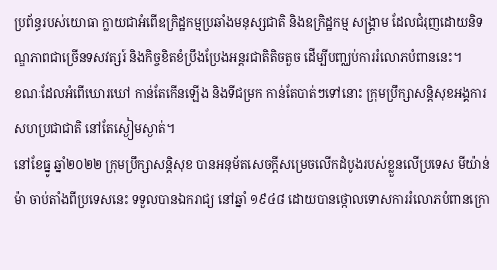ប្រព័ន្ធរបស់យោធា ក្លាយជាអំពើឧក្រិដ្ឋកម្មប្រឆាំងមនុស្សជាតិ និងឧក្រិដ្ឋកម្ម សង្គ្រាម ដែលជំរុញដោយនិទណ្ឌភាពជាច្រើនទសវត្សរ៍ និងកិច្ចខិតខំប្រឹងប្រែងអន្តរជាតិតិចតួច ដើម្បីបញ្ឈប់ការរំលោភបំពាននេះ។
ខណៈដែលអំពើឃោរឃៅ កាន់តែកើនឡើង និងទីជម្រក កាន់តែបាត់ៗទៅនោះ ក្រុមប្រឹក្សាសន្តិសុខអង្គការសហប្រជាជាតិ នៅតែស្ងៀមស្ងាត់។
នៅខែធ្នូ ឆ្នាំ២០២២ ក្រុមប្រឹក្សាសន្តិសុខ បានអនុម័តសេចក្តីសម្រេចលើកដំបូងរបស់ខ្លួនលើប្រទេស មីយ៉ាន់ម៉ា ចាប់តាំងពីប្រទេសនេះ ទទួលបានឯករាជ្យ នៅឆ្នាំ ១៩៤៨ ដោយបានថ្កោលទោសការរំលោភបំពានក្រោ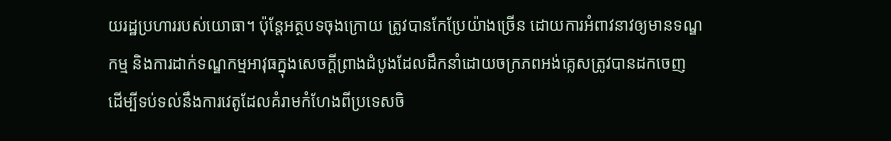យរដ្ឋប្រហាររបស់យោធា។ ប៉ុន្តែអត្ថបទចុងក្រោយ ត្រូវបានកែប្រែយ៉ាងច្រើន ដោយការអំពាវនាវឲ្យមានទណ្ឌកម្ម និងការដាក់ទណ្ឌកម្មអាវុធក្នុងសេចក្តីព្រាងដំបូងដែលដឹកនាំដោយចក្រភពអង់គ្លេសត្រូវបានដកចេញ ដើម្បីទប់ទល់នឹងការវេតូដែលគំរាមកំហែងពីប្រទេសចិ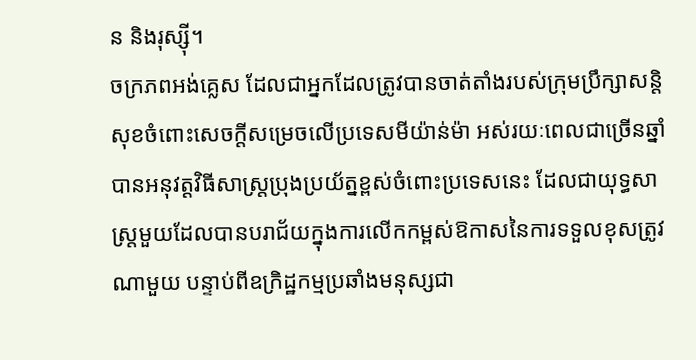ន និងរុស្ស៊ី។
ចក្រភពអង់គ្លេស ដែលជាអ្នកដែលត្រូវបានចាត់តាំងរបស់ក្រុមប្រឹក្សាសន្តិសុខចំពោះសេចក្តីសម្រេចលើប្រទេសមីយ៉ាន់ម៉ា អស់រយៈពេលជាច្រើនឆ្នាំ បានអនុវត្តវិធីសាស្រ្តប្រុងប្រយ័ត្នខ្ពស់ចំពោះប្រទេសនេះ ដែលជាយុទ្ធសាស្ត្រមួយដែលបានបរាជ័យក្នុងការលើកកម្ពស់ឱកាសនៃការទទួលខុសត្រូវណាមួយ បន្ទាប់ពីឧក្រិដ្ឋកម្មប្រឆាំងមនុស្សជា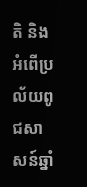តិ និងអំពើប្រល័យពូជសាសន៍ឆ្នាំ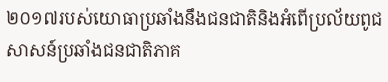២០១៧របស់យោធាប្រឆាំងនឹងជនជាតិនិងអំពើប្រល័យពូជសាសន៍ប្រឆាំងជនជាតិភាគ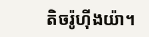តិចរ៉ូហ៊ីងយ៉ា។